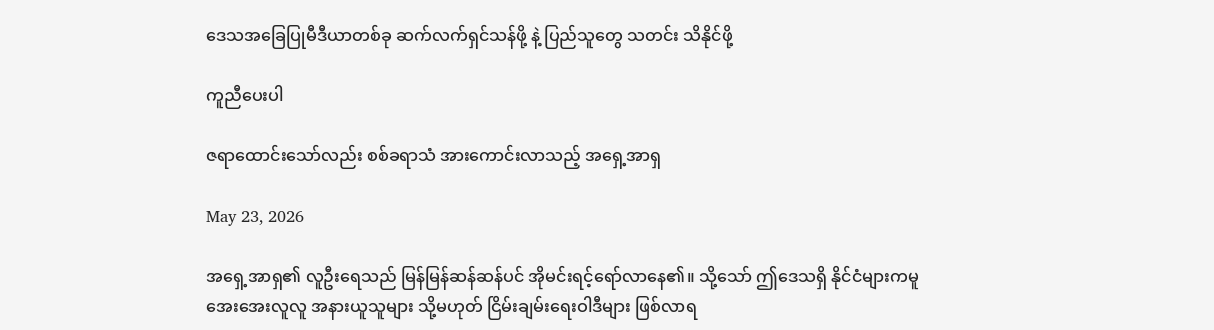ဒေသအခြေပြုမီဒီယာတစ်ခု ဆက်လက်ရှင်သန်ဖို့ နဲ့ ပြည်သူတွေ သတင်း သိနိုင်ဖို့

ကူညီပေးပါ

ဇရာထောင်းသော်လည်း စစ်ခရာသံ အားကောင်းလာသည့် အရှေ့အာရှ

May 23, 2026

အရှေ့အာရှ၏ လူဦးရေသည် မြန်မြန်ဆန်ဆန်ပင် အိုမင်းရင့်ရော်လာနေ၏။ သို့သော် ဤဒေသရှိ နိုင်ငံများကမူ အေးအေးလူလူ အနားယူသူများ သို့မဟုတ် ငြိမ်းချမ်းရေးဝါဒီများ ဖြစ်လာရ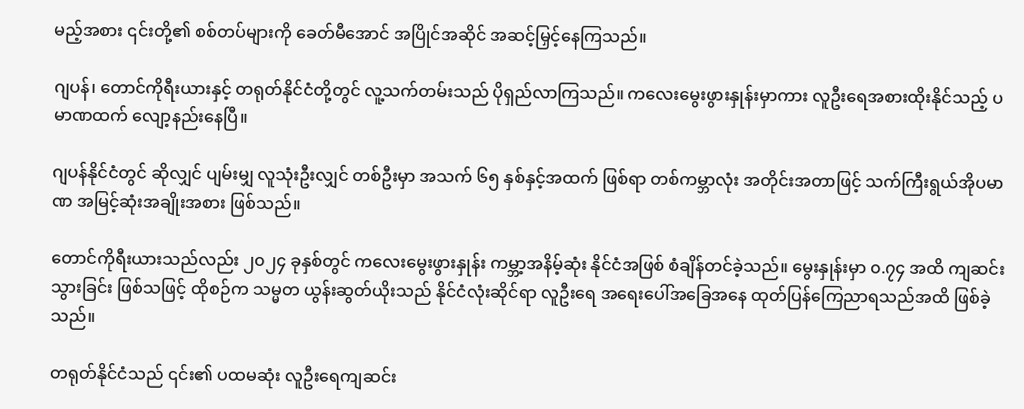မည့်အစား ၎င်းတို့၏ စစ်တပ်များကို ခေတ်မီအောင် အပြိုင်အဆိုင် အဆင့်မြှင့်နေကြသည်။

ဂျပန်၊ တောင်ကိုရီးယားနှင့် တရုတ်နိုင်ငံတို့တွင် လူ့သက်တမ်းသည် ပိုရှည်လာကြသည်။ ကလေးမွေးဖွားနှုန်းမှာကား လူဦးရေအစားထိုးနိုင်သည့် ပမာဏထက် လျော့နည်းနေပြီ။

ဂျပန်နိုင်ငံတွင် ဆိုလျှင် ပျမ်းမျှ လူသုံးဦးလျှင် တစ်ဦးမှာ အသက် ၆၅ နှစ်နှင့်အထက် ဖြစ်ရာ တစ်ကမ္ဘာလုံး အတိုင်းအတာဖြင့် သက်ကြီးရွယ်အိုပမာဏ အမြင့်ဆုံးအချိုးအစား ဖြစ်သည်။

တောင်ကိုရီးယားသည်လည်း ၂၀၂၄ ခုနှစ်တွင် ကလေးမွေးဖွားနှုန်း ကမ္ဘာ့အနိမ့်ဆုံး နိုင်ငံအဖြစ် စံချိန်တင်ခဲ့သည်။ မွေးနှုန်းမှာ ၀.၇၄ အထိ ကျဆင်းသွားခြင်း ဖြစ်သဖြင့် ထိုစဉ်က သမ္မတ ယွန်းဆွတ်ယိုးသည် နိုင်ငံလုံးဆိုင်ရာ လူဦးရေ အရေးပေါ်အခြေအနေ ထုတ်ပြန်ကြေညာရသည်အထိ ဖြစ်ခဲ့သည်။

တရုတ်နိုင်ငံသည် ၎င်း၏ ပထမဆုံး လူဦးရေကျဆင်း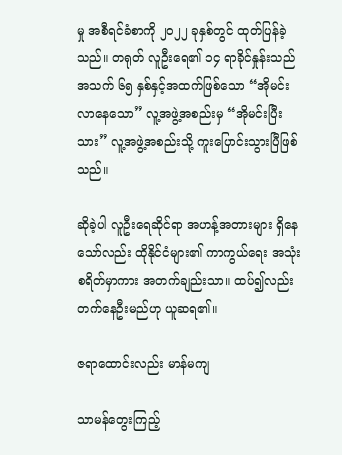မှု အစီရင်ခံစာကို ၂၀၂၂ ခုနှစ်တွင် ထုတ်ပြန်ခဲ့သည်။ တရုတ် လူဦးရေ၏ ၁၄ ရာခိုင်နှုန်းသည် အသက် ၆၅ နှစ်နှင့်အထက်ဖြစ်သော “အိုမင်းလာနေသော” လူ့အဖွဲ့အစည်းမှ “အိုမင်းပြီးသား” လူ့အဖွဲ့အစည်းသို့ ကူးပြောင်းသွားပြီဖြစ်သည်။

ဆိုခဲ့ပါ လူဦးရေဆိုင်ရာ အဟန့်အတားများ ရှိနေသော်လည်း ထိုနိုင်ငံများ၏ ကာကွယ်ရေး အသုံးစရိတ်မှာကား အတက်ချည်းသာ။ ထပ်၍လည်း တက်နေဦးမည်ဟု ယူဆရ၏။

ဇရာထောင်းလည်း မာန်မကျ

သာမန်တွေးကြည့်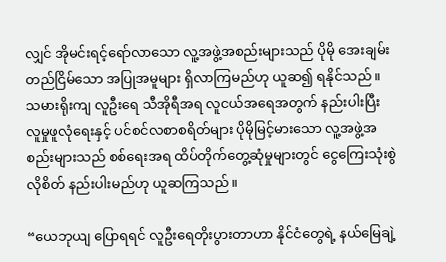လျှင် အိုမင်းရင့်ရော်လာသော လူ့အဖွဲ့အစည်းများသည် ပိုမို အေးချမ်းတည်ငြိမ်သော အပြုအမူများ ရှိလာကြမည်ဟု ယူဆ၍ ရနိုင်သည်။ သမားရိုးကျ လူဦးရေ သီအိုရီအရ လူငယ်အရေအတွက် နည်းပါးပြီး လူမှုဖူလုံရေးနှင့် ပင်စင်လစာစရိတ်များ ပိုမိုမြင့်မားသော လူ့အဖွဲ့အစည်းများသည် စစ်ရေးအရ ထိပ်တိုက်တွေ့ဆုံမှုများတွင် ငွေကြေးသုံးစွဲလိုစိတ် နည်းပါးမည်ဟု ယူဆကြသည်။

“ယေဘုယျ ပြောရရင် လူဦးရေတိုးပွားတာဟာ နိုင်ငံတွေရဲ့ နယ်မြေချဲ့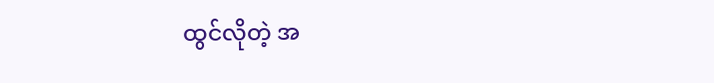ထွင်လိုတဲ့ အ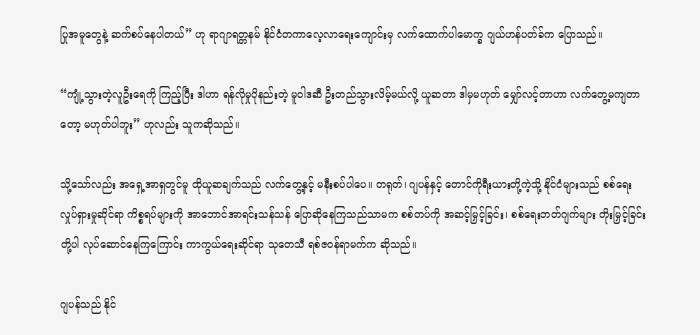ပြုအမူတွေနဲ့ ဆက်စပ်နေပါတယ်” ဟု ရာဂျာရတ္တနမ် နိုင်ငံတကာလေ့လာရေးကျောင်းမှ လက်ထောက်ပါမောက္ခ ဂျယ်ဟန်ပတ်ခ်က ပြောသည်။

“ကျုံ့သွားတဲ့လူဦးရေကို ကြည့်ပြီး ဒါဟာ ရန်လိုမှုပိုနည်းတဲ့ မူဝါဒဆီ ဦးတည်သွားလိမ့်မယ်လို့ ယူဆတာ ဒါမှမဟုတ် မျှော်လင့်တာဟာ လက်တွေ့မကျတာတော့ မဟုတ်ပါဘူး” ဟုလည်း သူကဆိုသည်။

သို့သော်လည်း အရှေ့အာရှတွင်မူ ထိုယူဆချက်သည် လက်တွေ့နှင့် မနီးစပ်ပါပေ။ တရုတ်၊ ဂျပန်နှင့် တောင်ကိုရီးယားတို့ကဲ့သို့ နိုင်ငံများသည် စစ်ရေးလှုပ်ရှားမှုဆိုင်ရာ ကိစ္စရပ်များကို အာဘောင်အာရင်းသန်သန် ပြောဆိုနေကြသည်သာမက စစ်တပ်ကို အဆင့်မြှင့်ခြင်း၊ စစ်ရေးဘတ်ဂျက်များ တိုးမြှင့်ခြင်းတို့ပါ လုပ်ဆောင်နေကြကြောင်း ကာကွယ်ရေးဆိုင်ရာ သုတေသီ ရစ်ဇဝန်ရာမက်က ဆိုသည်။

ဂျပန်သည် နိုင်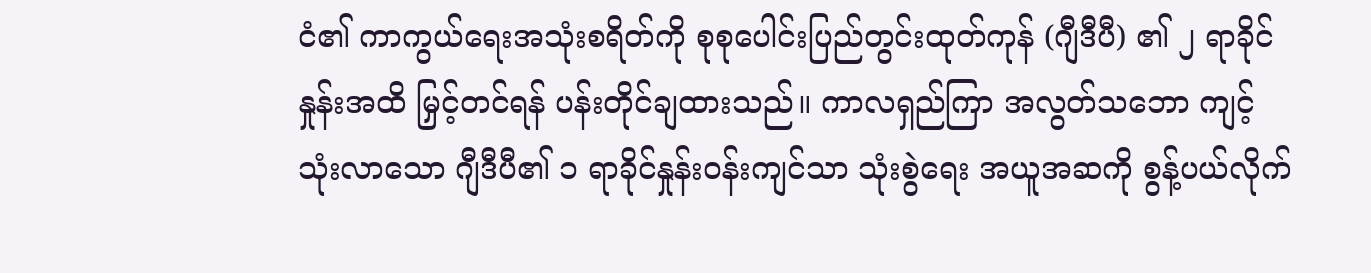ငံ၏ ကာကွယ်ရေးအသုံးစရိတ်ကို စုစုပေါင်းပြည်တွင်းထုတ်ကုန် (ဂျီဒီပီ) ၏ ၂ ရာခိုင်နှုန်းအထိ မြှင့်တင်ရန် ပန်းတိုင်ချထားသည်။ ကာလရှည်ကြာ အလွတ်သဘော ကျင့်သုံးလာသော ဂျီဒီပီ၏ ၁ ရာခိုင်နှုန်းဝန်းကျင်သာ သုံးစွဲရေး အယူအဆကို စွန့်ပယ်လိုက်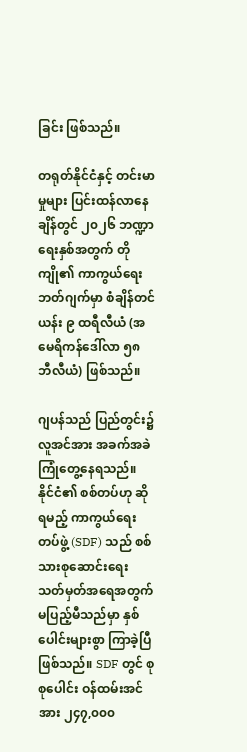ခြင်း ဖြစ်သည်။

တရုတ်နိုင်ငံနှင့် တင်းမာမှုများ ပြင်းထန်လာနေချိန်တွင် ၂၀၂၆ ဘဏ္ဍာရေးနှစ်အတွက် တိုကျို၏ ကာကွယ်ရေးဘတ်ဂျက်မှာ စံချိန်တင် ယန်း ၉ ထရီလီယံ (အမေရိကန်ဒေါ်လာ ၅၈ ဘီလီယံ) ဖြစ်သည်။

ဂျပန်သည် ပြည်တွင်း၌ လူအင်အား အခက်အခဲ ကြုံတွေ့နေရသည်။ နိုင်ငံ၏ စစ်တပ်ဟု ဆိုရမည့် ကာကွယ်ရေးတပ်ဖွဲ့ (SDF) သည် စစ်သားစုဆောင်းရေး သတ်မှတ်အရေအတွက် မပြည့်မီသည်မှာ နှစ်ပေါင်းများစွာ ကြာခဲ့ပြီဖြစ်သည်။ SDF တွင် စုစုပေါင်း ဝန်ထမ်းအင်အား ၂၄၇,၀၀၀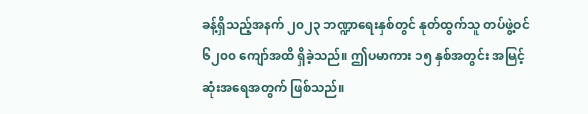ခန့်ရှိသည့်အနက် ၂၀၂၃ ဘဏ္ဍာရေးနှစ်တွင် နုတ်ထွက်သူ တပ်ဖွဲ့ဝင် ၆၂၀၀ ကျော်အထိ ရှိခဲ့သည်။ ဤပမာကား ၁၅ နှစ်အတွင်း အမြင့်ဆုံးအရေအတွက် ဖြစ်သည်။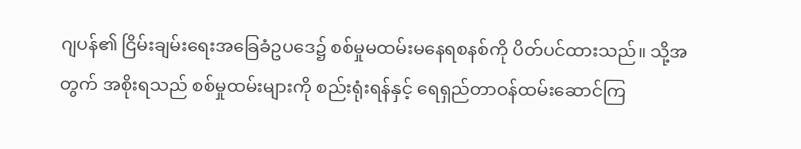ဂျပန်၏ ငြိမ်းချမ်းရေးအခြေခံဥပဒေ၌ စစ်မှုမထမ်းမနေရစနစ်ကို ပိတ်ပင်ထားသည်။ သို့အတွက် အစိုးရသည် စစ်မှုထမ်းများကို စည်းရုံးရန်နှင့် ရေရှည်တာဝန်ထမ်းဆောင်ကြ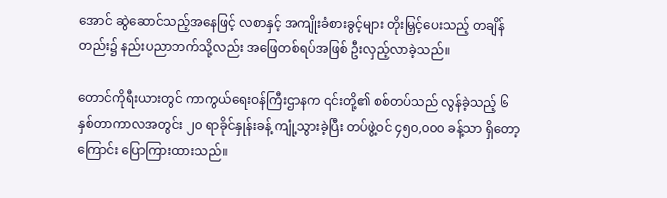အောင် ဆွဲဆောင်သည့်အနေဖြင့် လစာနှင့် အကျိုးခံစားခွင့်များ တိုးမြှင့်ပေးသည့် တချိန်တည်း၌ နည်းပညာဘက်သို့လည်း အဖြေတစ်ရပ်အဖြစ် ဦးလှည့်လာခဲ့သည်။

တောင်ကိုရီးယားတွင် ကာကွယ်ရေးဝန်ကြီးဌာနက ၎င်းတို့၏ စစ်တပ်သည် လွန်ခဲ့သည့် ၆ နှစ်တာကာလအတွင်း ၂၀ ရာခိုင်နှုန်းခန့် ကျုံ့သွားခဲ့ပြီး တပ်ဖွဲ့ဝင် ၄၅၀,၀၀၀ ခန့်သာ ရှိတော့ကြောင်း ပြောကြားထားသည်။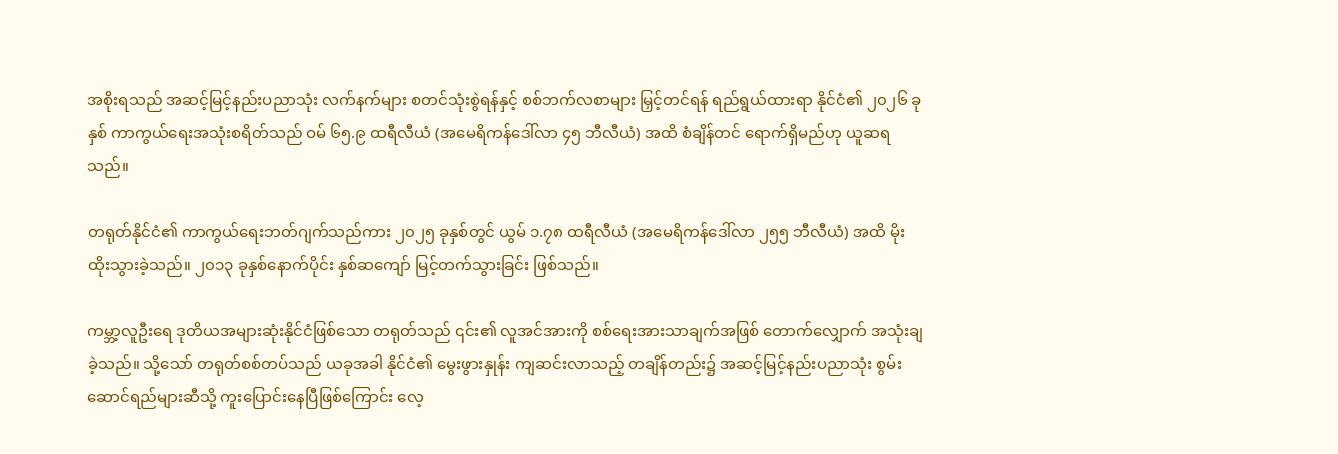အစိုးရသည် အဆင့်မြင့်နည်းပညာသုံး လက်နက်များ စတင်သုံးစွဲရန်နှင့် စစ်ဘက်လစာများ မြှင့်တင်ရန် ရည်ရွယ်ထားရာ နိုင်ငံ၏ ၂၀၂၆ ခုနှစ် ကာကွယ်ရေးအသုံးစရိတ်သည် ဝမ် ၆၅.၉ ထရီလီယံ (အမေရိကန်ဒေါ်လာ ၄၅ ဘီလီယံ) အထိ စံချိန်တင် ရောက်ရှိမည်ဟု ယူဆရသည်။

တရုတ်နိုင်ငံ၏ ကာကွယ်ရေးဘတ်ဂျက်သည်ကား ၂၀၂၅ ခုနှစ်တွင် ယွမ် ၁.၇၈ ထရီလီယံ (အမေရိကန်ဒေါ်လာ ၂၅၅ ဘီလီယံ) အထိ မိုးထိုးသွားခဲ့သည်။ ၂၀၁၃ ခုနှစ်နောက်ပိုင်း နှစ်ဆကျော် မြင့်တက်သွားခြင်း ဖြစ်သည်။

ကမ္ဘာ့လူဦးရေ ဒုတိယအများဆုံးနိုင်ငံဖြစ်သော တရုတ်သည် ၎င်း၏ လူအင်အားကို စစ်ရေးအားသာချက်အဖြစ် တောက်လျှောက် အသုံးချခဲ့သည်။ သို့သော် တရုတ်စစ်တပ်သည် ယခုအခါ နိုင်ငံ၏ မွေးဖွားနှုန်း ကျဆင်းလာသည့် တချိန်တည်း၌ အဆင့်မြင့်နည်းပညာသုံး စွမ်းဆောင်ရည်များဆီသို့ ကူးပြောင်းနေပြီဖြစ်ကြောင်း လေ့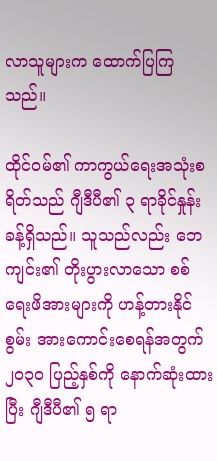လာသူများက ထောက်ပြကြသည်။

ထိုင်ဝမ်၏ ကာကွယ်ရေးအသုံးစရိတ်သည် ဂျီဒီပီ၏ ၃ ရာခိုင်နှုန်းခန့်ရှိသည်။ သူသည်လည်း ဘေကျင်း၏ တိုးပွားလာသော စစ်ရေးဖိအားများကို ဟန့်တားနိုင်စွမ်း အားကောင်းစေရန်အတွက် ၂၀၃၀ ပြည့်နှစ်ကို နောက်ဆုံးထားပြီး ဂျီဒီပီ၏ ၅ ရာ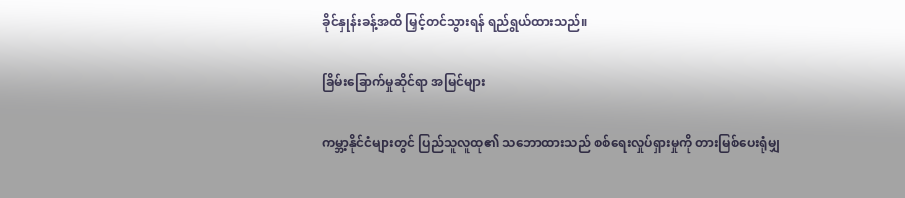ခိုင်နှုန်းခန့်အထိ မြှင့်တင်သွားရန် ရည်ရွယ်ထားသည်။

ခြိမ်းခြောက်မှုဆိုင်ရာ အမြင်များ

ကမ္ဘာ့နိုင်ငံများတွင် ပြည်သူလူထု၏ သဘောထားသည် စစ်ရေးလှုပ်ရှားမှုကို တားမြစ်ပေးရုံမျှ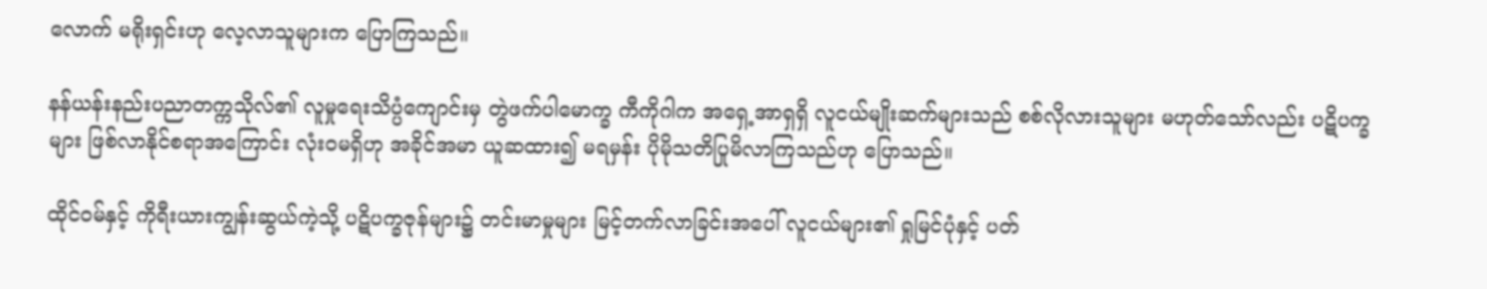လောက် မရိုးရှင်းဟု လေ့လာသူများက ပြောကြသည်။

နန်ယန်းနည်းပညာတက္ကသိုလ်၏ လူမှုရေးသိပ္ပံကျောင်းမှ တွဲဖက်ပါမောက္ခ ကီကိုဂါက အရှေ့အာရှရှိ လူငယ်မျိုးဆက်များသည် စစ်လိုလားသူများ မဟုတ်သော်လည်း ပဋိပက္ခများ ဖြစ်လာနိုင်စရာအကြောင်း လုံးဝမရှိဟု အခိုင်အမာ ယူဆထား၍ မရမှန်း ပိုမိုသတိပြုမိလာကြသည်ဟု ပြောသည်။

ထိုင်ဝမ်နှင့် ကိုရီးယားကျွန်းဆွယ်ကဲ့သို့ ပဋိပက္ခဇုန်များ၌ တင်းမာမှုများ မြင့်တက်လာခြင်းအပေါ် လူငယ်များ၏ ရှုမြင်ပုံနှင့် ပတ်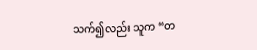သက်၍လည်း သူက “တ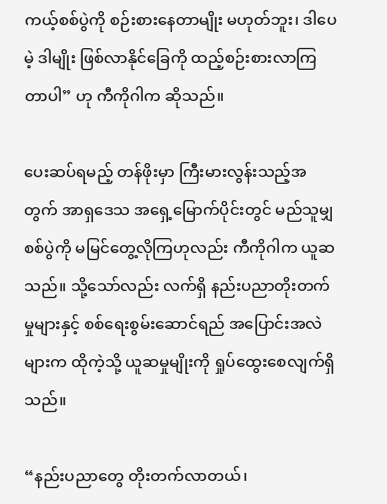ကယ့်စစ်ပွဲကို စဉ်းစားနေတာမျိုး မဟုတ်ဘူး၊ ဒါပေမဲ့ ဒါမျိုး ဖြစ်လာနိုင်ခြေကို ထည့်စဉ်းစားလာကြတာပါ” ဟု ကီကိုဂါက ဆိုသည်။

ပေးဆပ်ရမည့် တန်ဖိုးမှာ ကြီးမားလွန်းသည့်အတွက် အာရှဒေသ အရှေ့မြောက်ပိုင်းတွင် မည်သူမျှ စစ်ပွဲကို မမြင်တွေ့လိုကြဟုလည်း ကီကိုဂါက ယူဆသည်။ သို့သော်လည်း လက်ရှိ နည်းပညာတိုးတက်မှုများနှင့် စစ်ရေးစွမ်းဆောင်ရည် အပြောင်းအလဲများက ထိုကဲ့သို့ ယူဆမှုမျိုးကို ရှုပ်ထွေးစေလျက်ရှိသည်။

“နည်းပညာတွေ တိုးတက်လာတယ်၊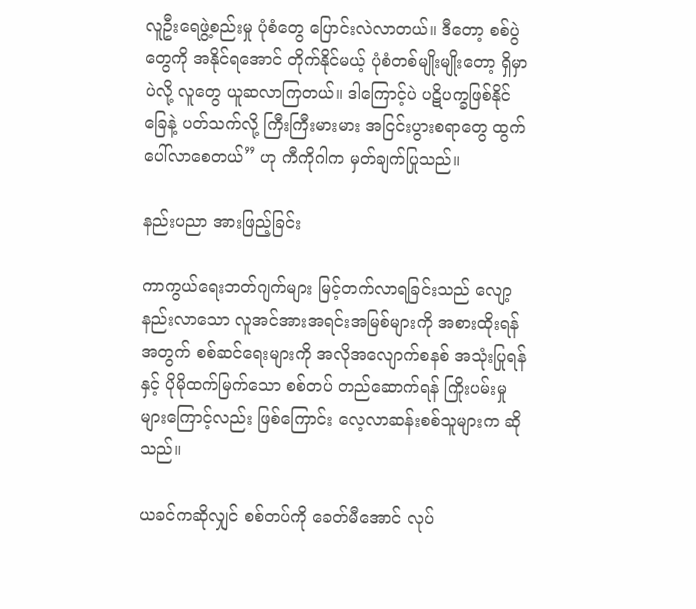လူဦးရေဖွဲ့စည်းမှု ပုံစံတွေ ပြောင်းလဲလာတယ်။ ဒီတော့ စစ်ပွဲတွေကို အနိုင်ရအောင် တိုက်နိုင်မယ့် ပုံစံတစ်မျိုးမျိုးတော့ ရှိမှာပဲလို့ လူတွေ ယူဆလာကြတယ်။ ဒါကြောင့်ပဲ ပဋိပက္ခဖြစ်နိုင်ခြေနဲ့ ပတ်သက်လို့ ကြီးကြီးမားမား အငြင်းပွားစရာတွေ ထွက်ပေါ်လာစေတယ်” ဟု ကီကိုဂါက မှတ်ချက်ပြုသည်။

နည်းပညာ အားဖြည့်ခြင်း

ကာကွယ်ရေးဘတ်ဂျက်များ မြင့်တက်လာရခြင်းသည် လျော့နည်းလာသော လူအင်အားအရင်းအမြစ်များကို အစားထိုးရန်အတွက် စစ်ဆင်ရေးများကို အလိုအလျောက်စနစ် အသုံးပြုရန်နှင့် ပိုမိုထက်မြက်သော စစ်တပ် တည်ဆောက်ရန် ကြိုးပမ်းမှုများကြောင့်လည်း ဖြစ်ကြောင်း လေ့လာဆန်းစစ်သူများက ဆိုသည်။

ယခင်ကဆိုလျှင် စစ်တပ်ကို ခေတ်မီအောင် လုပ်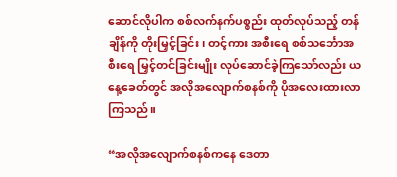ဆောင်လိုပါက စစ်လက်နက်ပစ္စည်း ထုတ်လုပ်သည့် တန်ချိန်ကို တိုးမြှင့်ခြင်း၊ တင့်ကား အစီးရေ စစ်သင်္ဘောအစီးရေ မြှင့်တင်ခြင်းမျိုး လုပ်ဆောင်ခဲ့ကြသော်လည်း ယနေ့ခေတ်တွင် အလိုအလျောက်စနစ်ကို ပိုအလေးထားလာကြသည်။

“အလိုအလျောက်စနစ်ကနေ ဒေတာ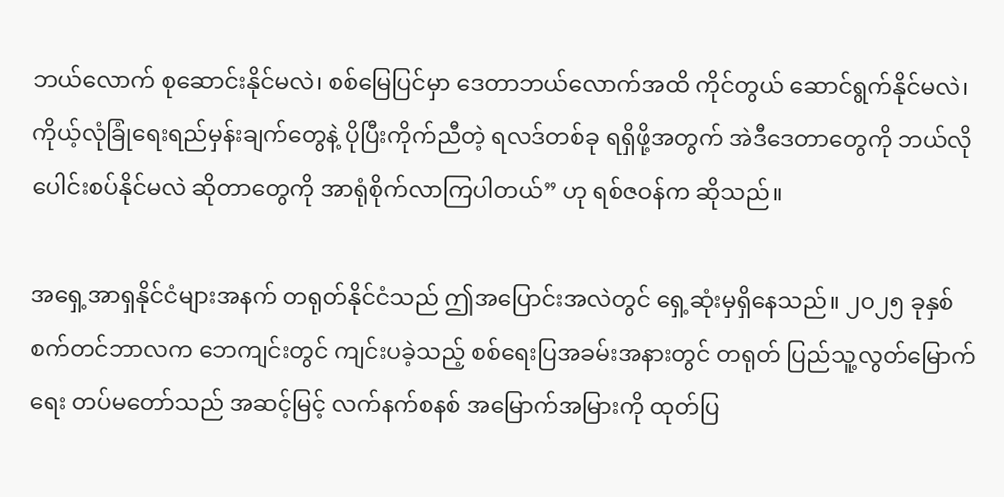ဘယ်လောက် စုဆောင်းနိုင်မလဲ၊ စစ်မြေပြင်မှာ ဒေတာဘယ်လောက်အထိ ကိုင်တွယ် ဆောင်ရွက်နိုင်မလဲ၊ ကိုယ့်လုံခြုံရေးရည်မှန်းချက်တွေနဲ့ ပိုပြီးကိုက်ညီတဲ့ ရလဒ်တစ်ခု ရရှိဖို့အတွက် အဲဒီဒေတာတွေကို ဘယ်လိုပေါင်းစပ်နိုင်မလဲ ဆိုတာတွေကို အာရုံစိုက်လာကြပါတယ်” ဟု ရစ်ဇဝန်က ဆိုသည်။

အရှေ့အာရှနိုင်ငံများအနက် တရုတ်နိုင်ငံသည် ဤအပြောင်းအလဲတွင် ရှေ့ဆုံးမှရှိနေသည်။ ၂၀၂၅ ခုနှစ် စက်တင်ဘာလက ဘေကျင်းတွင် ကျင်းပခဲ့သည့် စစ်ရေးပြအခမ်းအနားတွင် တရုတ် ပြည်သူ့လွတ်မြောက်ရေး တပ်မတော်သည် အဆင့်မြင့် လက်နက်စနစ် အမြောက်အမြားကို ထုတ်ပြ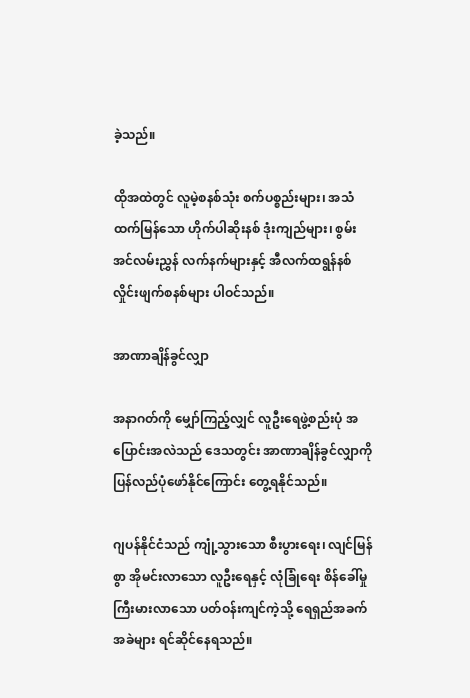ခဲ့သည်။

ထိုအထဲတွင် လူမဲ့စနစ်သုံး စက်ပစ္စည်းများ၊ အသံထက်မြန်သော ဟိုက်ပါဆိုးနစ် ဒုံးကျည်များ၊ စွမ်းအင်လမ်းညွှန် လက်နက်များနှင့် အီလက်ထရွန်နစ် လှိုင်းဖျက်စနစ်များ ပါဝင်သည်။

အာဏာချိန်ခွင်လျှာ

အနာဂတ်ကို မျှော်ကြည့်လျှင် လူဦးရေဖွဲ့စည်းပုံ အပြောင်းအလဲသည် ဒေသတွင်း အာဏာချိန်ခွင်လျှာကို ပြန်လည်ပုံဖော်နိုင်ကြောင်း တွေ့ရနိုင်သည်။

ဂျပန်နိုင်ငံသည် ကျုံ့သွားသော စီးပွားရေး၊ လျင်မြန်စွာ အိုမင်းလာသော လူဦးရေနှင့် လုံခြုံရေး စိန်ခေါ်မှုကြီးမားလာသော ပတ်ဝန်းကျင်ကဲ့သို့ ရေရှည်အခက်အခဲများ ရင်ဆိုင်နေရသည်။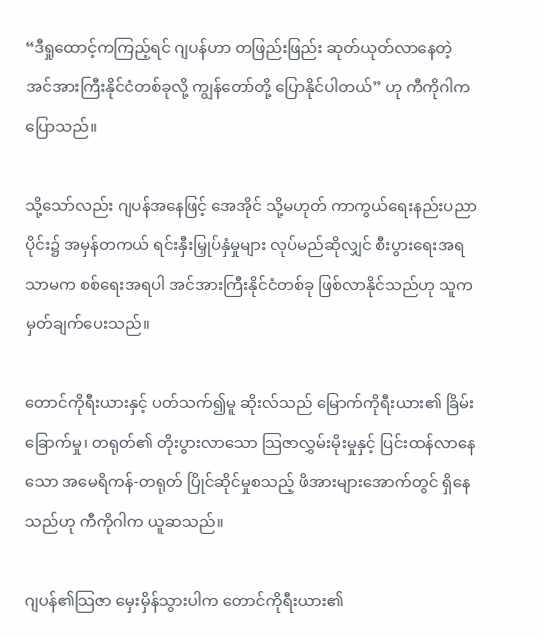“ဒီရှုထောင့်ကကြည့်ရင် ဂျပန်ဟာ တဖြည်းဖြည်း ဆုတ်ယုတ်လာနေတဲ့ အင်အားကြီးနိုင်ငံတစ်ခုလို့ ကျွန်တော်တို့ ပြောနိုင်ပါတယ်” ဟု ကီကိုဂါက ပြောသည်။

သို့သော်လည်း ဂျပန်အနေဖြင့် အေအိုင် သို့မဟုတ် ကာကွယ်ရေးနည်းပညာပိုင်း၌ အမှန်တကယ် ရင်းနှီးမြှုပ်နှံမှုများ လုပ်မည်ဆိုလျှင် စီးပွားရေးအရသာမက စစ်ရေးအရပါ အင်အားကြီးနိုင်ငံတစ်ခု ဖြစ်လာနိုင်သည်ဟု သူက မှတ်ချက်ပေးသည်။

တောင်ကိုရီးယားနှင့် ပတ်သက်၍မူ ဆိုးလ်သည် မြောက်ကိုရီးယား၏ ခြိမ်းခြောက်မှု၊ တရုတ်၏ တိုးပွားလာသော သြဇာလွှမ်းမိုးမှုနှင့် ပြင်းထန်လာနေသော အမေရိကန်-တရုတ် ပြိုင်ဆိုင်မှုစသည့် ဖိအားများအောက်တွင် ရှိနေသည်ဟု ကီကိုဂါက ယူဆသည်။

ဂျပန်၏သြဇာ မှေးမှိန်သွားပါက တောင်ကိုရီးယား၏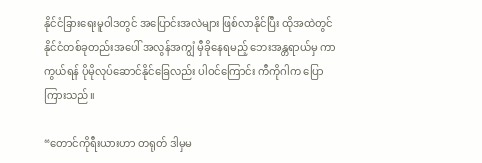နိုင်ငံခြားရေးမူဝါဒတွင် အပြောင်းအလဲများ ဖြစ်လာနိုင်ပြီး ထိုအထဲတွင် နိုင်ငံတစ်ခုတည်းအပေါ် အလွန်အကျွံ မှီခိုနေရမည့် ဘေးအန္တရာယ်မှ ကာကွယ်ရန် ပိုမိုလုပ်ဆောင်နိုင်ခြေလည်း ပါဝင်ကြောင်း ကီကိုဂါက ပြောကြားသည်။

“တောင်ကိုရီးယားဟာ တရုတ် ဒါမှမ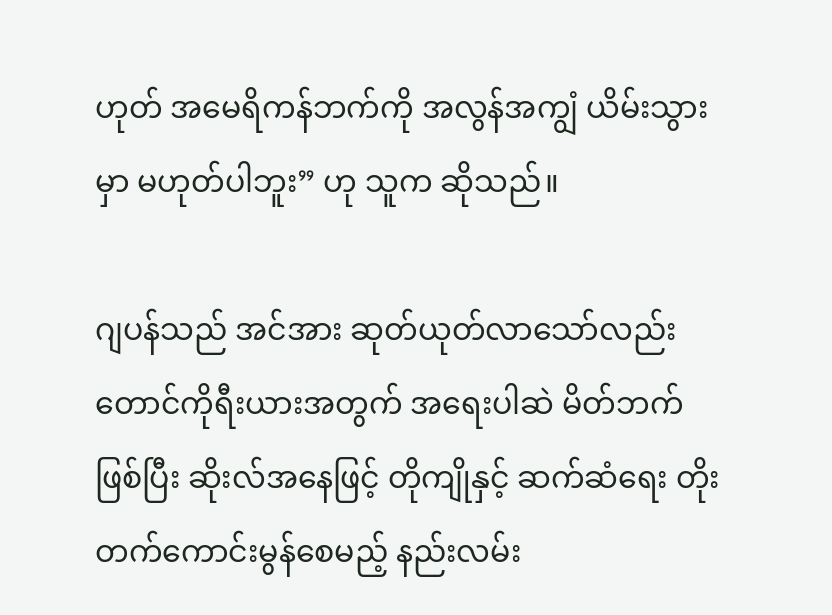ဟုတ် အမေရိကန်ဘက်ကို အလွန်အကျွံ ယိမ်းသွားမှာ မဟုတ်ပါဘူး” ဟု သူက ဆိုသည်။

ဂျပန်သည် အင်အား ဆုတ်ယုတ်လာသော်လည်း တောင်ကိုရီးယားအတွက် အရေးပါဆဲ မိတ်ဘက်ဖြစ်ပြီး ဆိုးလ်အနေဖြင့် တိုကျိုနှင့် ဆက်ဆံရေး တိုးတက်ကောင်းမွန်စေမည့် နည်းလမ်း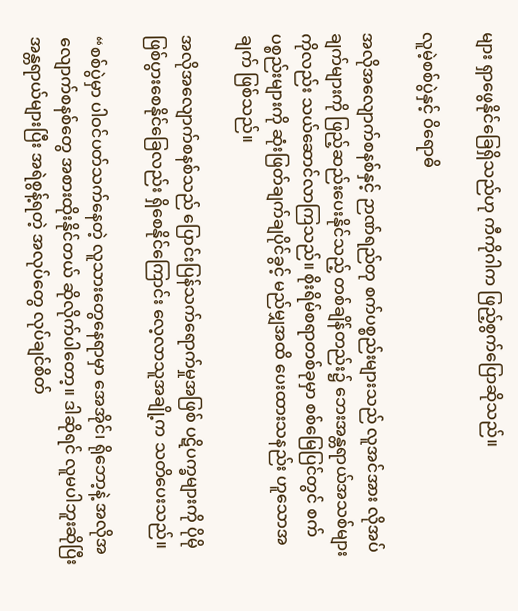များ ရှာဖွေနိုင်ခြေရှိသည်ဟု ကီကိုဂါက ဖြည့်စွက်ပြောဆိုသည်။

လူမဲ့စစ်ပွဲနှင့် ဝိရောဓိ

အလိုအလျောက်စနစ်နှင့် ဉာဏ်ရည်တု စက်ပစ္စည်းများသည် လူအင်အား လိုအပ်ချက်များကို ဖြည့်ဆည်းပေးနိုင်သည့် တစ်ချိန်တည်း၌ ဘေးအန္တရာယ်အသစ်များကိုလည်း သယ်ဆောင်လာကြသည်။ စိုးရိမ်စရာတစ်ခုမှာ စစ်မြေပြင်တွင် စက်ပစ္စည်းများကို ဆုံးဖြတ်ချက်ချပိုင်ခွင့် မည်မျှအထိ ပေးထားသနည်း ဟူသောအချက် ဖြစ်သည်။

အလိုအလျောက်စနစ်သည် ပြောင်းပြန်သက်ရောက်မှုအဖြစ် ပဋိပက္ခများကို ပိုမိုဖြစ်ပွားစေနိုင်ခြေလည်း ရှိစေနိုင်ကြောင်း လေ့လာသူအချို့က သတိပေးသည်။

“စစ်ပွဲမှာ ပါဝင်ပတ်သက်နေတဲ့ လူသားတွေနေရာမှာ အေအိုင်၊ ရိုဘော့နဲ့ အလိုအလျောက်စနစ်တွေ အစားထိုးနိုင်တယ် ဆိုလိုက်ပါတော့။ ဒါဆိုရင် လူမပါဘူးဆိုပြီး အန္တရာယ်များပြီး အရဲစွန့်ရတဲ့ အလုပ်တွေ လုပ်ချင်စိတ်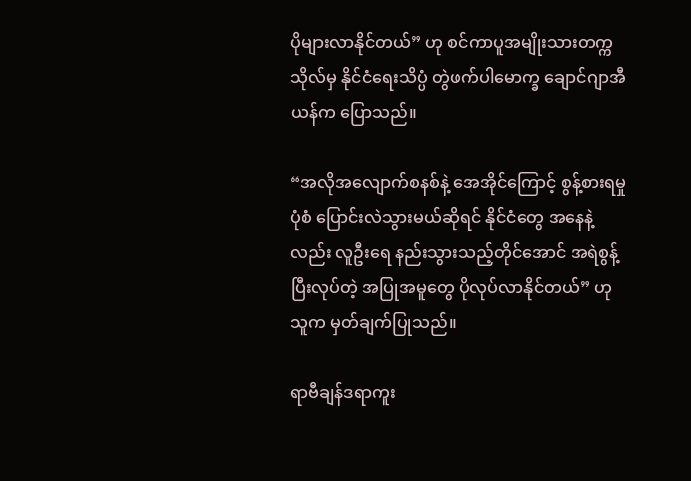ပိုများလာနိုင်တယ်” ဟု စင်ကာပူအမျိုးသားတက္ကသိုလ်မှ နိုင်ငံရေးသိပ္ပံ တွဲဖက်ပါမောက္ခ ချောင်ဂျာအီယန်က ပြောသည်။

“အလိုအလျောက်စနစ်နဲ့ အေအိုင်ကြောင့် စွန့်စားရမှုပုံစံ ပြောင်းလဲသွားမယ်ဆိုရင် နိုင်ငံတွေ အနေနဲ့လည်း လူဦးရေ နည်းသွားသည့်တိုင်အောင် အရဲစွန့်ပြီးလုပ်တဲ့ အပြုအမူတွေ ပိုလုပ်လာနိုင်တယ်” ဟု သူက မှတ်ချက်ပြုသည်။

ရာဗီချန်ဒရာကူး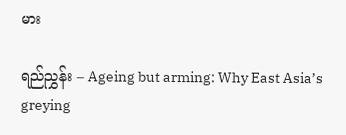မား

ရည်ညွှန်း – Ageing but arming: Why East Asia’s greying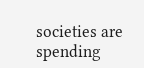societies are spending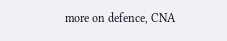more on defence, CNA